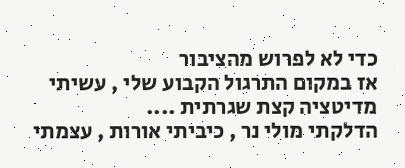כדי לא לפרוש מהציבור
אז במקום התרגול הקבוע שלי , עשיתי מדיטציה קצת שגרתית ....
הדלקתי מולי נר , כיביתי אורות , עצמתי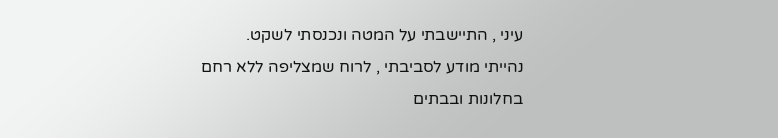עיני , התיישבתי על המטה ונכנסתי לשקט.
נהייתי מודע לסביבתי , לרוח שמצליפה ללא רחם בחלונות ובבתים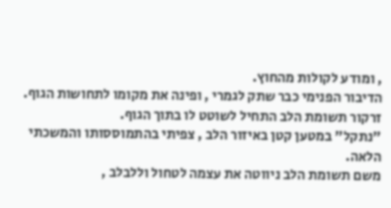, ומודע לקולות מהחוץ.
הדיבור הפנימי כבר שתק לגמרי , ופינה את מקומו לתחושות הגוף.
זרקור תשומת הלב התחיל לשוטט לו בתוך הגוף.
"נתקל" במטען קטן באיזור הלב , צפיתי בהתמוססותו והמשכתי הלאה.
משם תשומת הלב ניווטה את עצמה לטחול וללבלב ,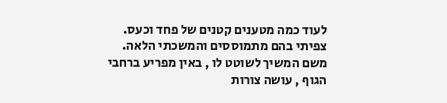לעוד כמה מטענים קטנים של פחד וכעס.
צפיתי בהם מתמוססים והמשכתי הלאה.
משם המשיך לשוטט לו , באין מפריע ברחבי הגוף , עושה צורות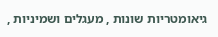גיאומטריות שונות , מעגלים ושמיניות ,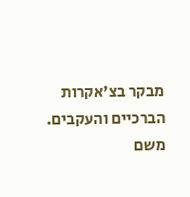מבקר בצ'אקרות הברכיים והעקבים.
משם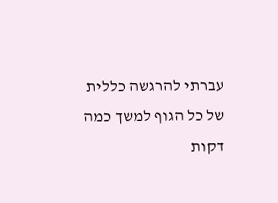עברתי להרגשה כללית של כל הגוף למשך כמה דקות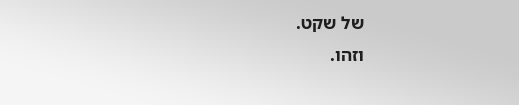של שקט.
וזהו.